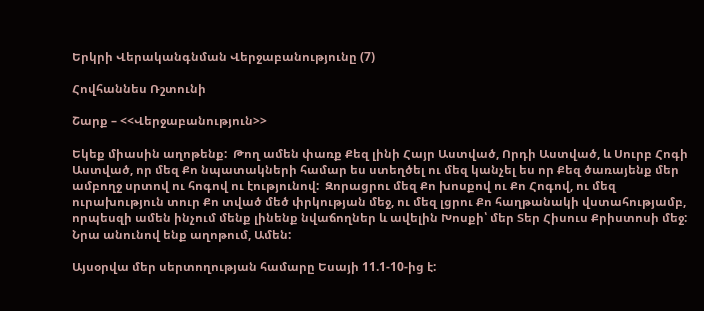Երկրի Վերականգնման Վերջաբանությունը (7)

Հովհաննես Ռշտունի

Շարք – <<Վերջաբանություն>>

Եկեք միասին աղոթենք:  Թող ամեն փառք Քեզ լինի Հայր Աստված, Որդի Աստված, և Սուրբ Հոգի Աստված, որ մեզ Քո նպատակների համար ես ստեղծել ու մեզ կանչել ես որ Քեզ ծառայենք մեր ամբողջ սրտով ու հոգով ու էությունով:  Զորացրու մեզ Քո խոսքով ու Քո Հոգով, ու մեզ ուրախություն տուր Քո տված մեծ փրկության մեջ, ու մեզ լցրու Քո հաղթանակի վստահությամբ, որպեսզի ամեն ինչում մենք լինենք նվաճողներ և ավելին Խոսքի՝ մեր Տեր Հիսուս Քրիստոսի մեջ:  Նրա անունով ենք աղոթում, Ամեն:

Այսօրվա մեր սերտողության համարը Եսայի 11.1-10-ից է: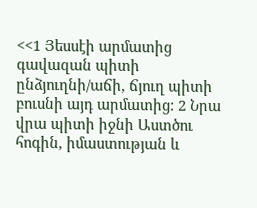<<1 Յեսսէի արմատից գավազան պիտի ընձյուղնի/աճի, ճյուղ պիտի բուսնի այդ արմատից: 2 Նրա վրա պիտի իջնի Աստծու հոգին, իմաստության և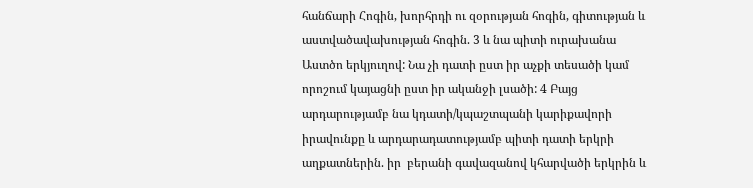հանճարի Հոգին, խորհրդի ու զօրության հոգին, գիտության և աստվածավախության հոգին. 3 և նա պիտի ուրախանա Աստծո երկյուղով: Նա չի դատի ըստ իր աչքի տեսածի կամ որոշում կայացնի ըստ իր ականջի լսածի: 4 Բայց արդարությամբ նա կդատի/կպաշտպանի կարիքավորի իրավունքը և արդարադատությամբ պիտի դատի երկրի աղքատներին. իր  բերանի գավազանով կհարվածի երկրին և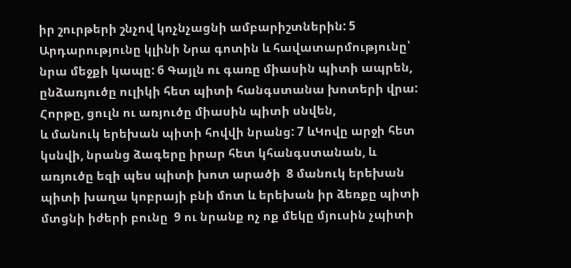իր շուրթերի շնչով կոչնչացնի ամբարիշտներին: 5 Արդարությունը կլինի Նրա գոտին և հավատարմությունը՝ նրա մեջքի կապը: 6 Գայլն ու գառը միասին պիտի ապրեն, ընձառյուծը ուլիկի հետ պիտի հանգստանա խոտերի վրա: Հորթը, ցուլն ու առյուծը միասին պիտի սնվեն,
և մանուկ երեխան պիտի հովվի նրանց: 7 ևԿովը արջի հետ կսնվի, նրանց ձագերը իրար հետ կհանգստանան, և առյուծը եզի պես պիտի խոտ արածի  8 մանուկ երեխան պիտի խաղա կոբրայի բնի մոտ և երեխան իր ձեռքը պիտի մտցնի իժերի բունը  9 ու նրանք ոչ ոք մեկը մյուսին չպիտի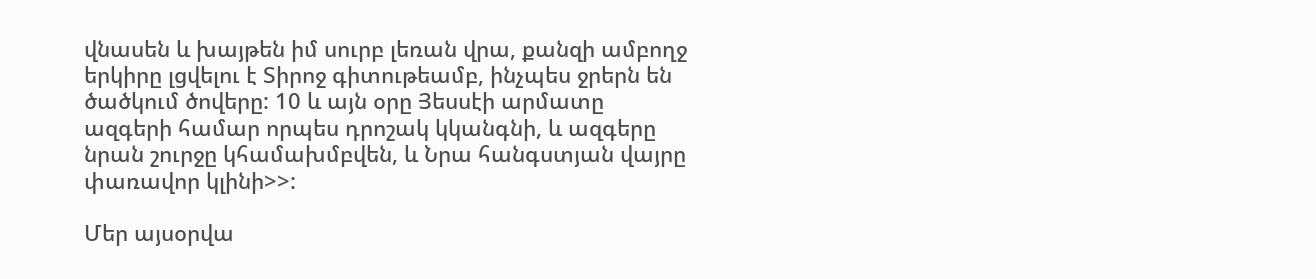վնասեն և խայթեն իմ սուրբ լեռան վրա, քանզի ամբողջ երկիրը լցվելու է Տիրոջ գիտութեամբ, ինչպես ջրերն են ծածկում ծովերը: 10 և այն օրը Յեսսէի արմատը ազգերի համար որպես դրոշակ կկանգնի, և ազգերը նրան շուրջը կհամախմբվեն, և Նրա հանգստյան վայրը փառավոր կլինի>>:

Մեր այսօրվա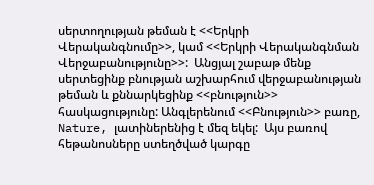սերտողության թեման է <<Երկրի Վերականգնումը>>, կամ <<Երկրի Վերականգնման Վերջաբանությունը>>:  Անցյալ շաբաթ մենք սերտեցինք բնության աշխարհում վերջաբանության թեման և քննարկեցինք <<բնություն>> հասկացությունը: Անգլերենում <<Բնություն>> բառը, Nature, լատիներենից է մեզ եկել:  Այս բառով հեթանոսները ստեղծված կարգը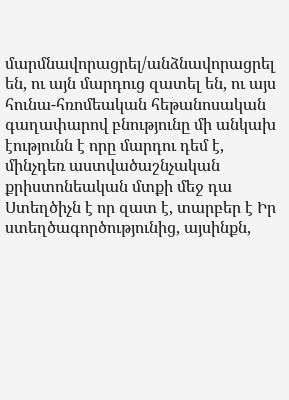մարմնավորացրել/անձնավորացրել են, ու այն մարդուց զատել են, ու այս հունա-հռոմեական հեթանոսական գաղափարով բնությունը մի անկախ էությունն է որը մարդու դեմ է, մինչդեռ աստվածաշնչական քրիստոնեական մտքի մեջ դա Ստեղծիչն է որ զատ է, տարբեր է Իր ստեղծագործությունից, այսինքն,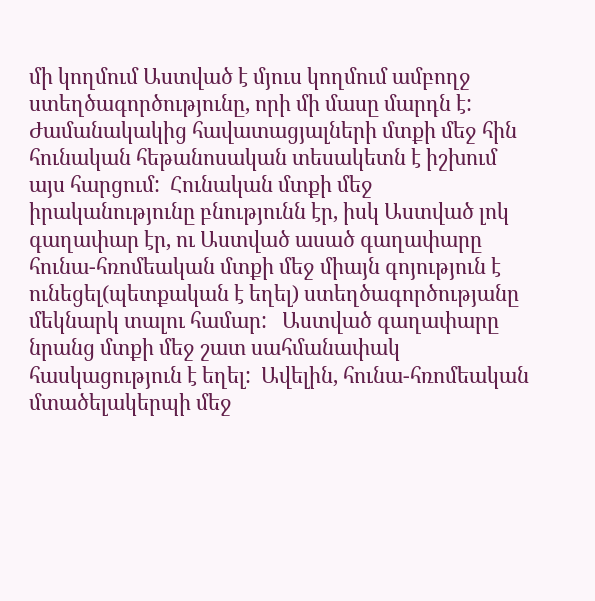մի կողմում Աստված է մյուս կողմում ամբողջ ստեղծագործությունը, որի մի մասը մարդն է:  Ժամանակակից հավատացյալների մտքի մեջ հին հունական հեթանոսական տեսակետն է իշխում այս հարցում:  Հունական մտքի մեջ իրականությունը բնությունն էր, իսկ Աստված լոկ գաղափար էր, ու Աստված ասած գաղափարը հունա-հռոմեական մտքի մեջ միայն գոյություն է ունեցել(պետքական է եղել) ստեղծագործությանը մեկնարկ տալու համար:   Աստված գաղափարը նրանց մտքի մեջ շատ սահմանափակ հասկացություն է եղել:  Ավելին, հունա-հռոմեական մտածելակերպի մեջ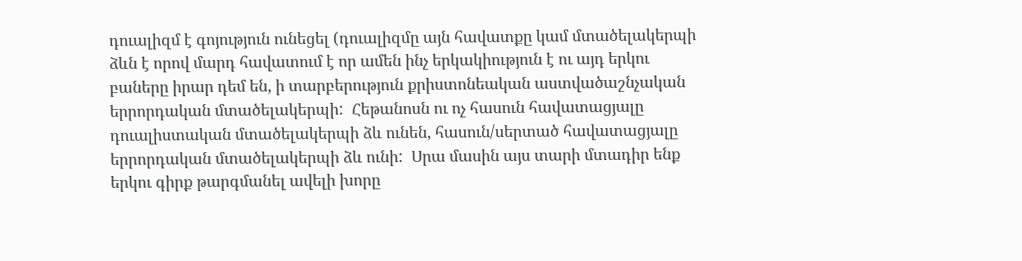դուալիզմ է գոյություն ունեցել (դուալիզմը այն հավատքը կամ մտածելակերպի ձևն է որով մարդ հավատում է որ ամեն ինչ երկակիություն է ու այդ երկու բաները իրար դեմ են, ի տարբերություն քրիստոնեական աստվածաշնչական երրորդական մտածելակերպի:  Հեթանոսն ու ոչ հասուն հավատացյալը դուալիստական մտածելակերպի ձև ունեն, հասուն/սերտած հավատացյալը երրորդական մտածելակերպի ձև ունի:  Սրա մասին այս տարի մտադիր ենք երկու գիրք թարգմանել ավելի խորը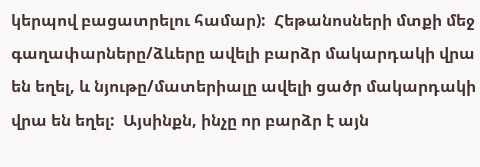կերպով բացատրելու համար):  Հեթանոսների մտքի մեջ գաղափարները/ձևերը ավելի բարձր մակարդակի վրա են եղել, և նյութը/մատերիալը ավելի ցածր մակարդակի վրա են եղել:  Այսինքն, ինչը որ բարձր է այն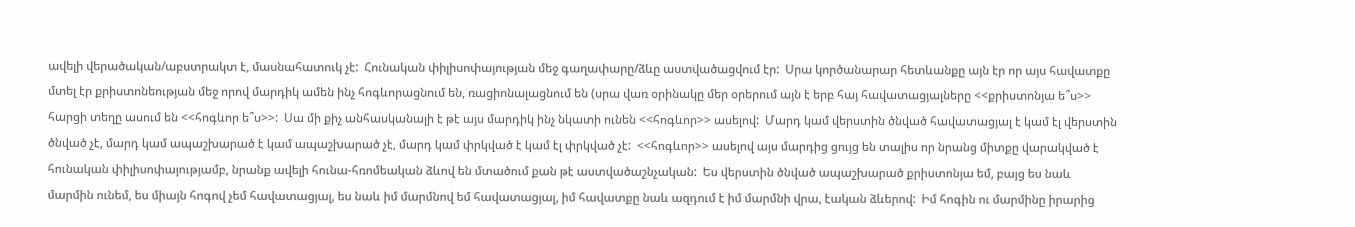ավելի վերածական/աբստրակտ է, մասնահատուկ չէ:  Հունական փիլիսոփայության մեջ գաղափարը/ձևը աստվածացվում էր:  Սրա կործանարար հետևանքը այն էր որ այս հավատքը մտել էր քրիստոնեության մեջ որով մարդիկ ամեն ինչ հոգևորացնում են, ռացիոնալացնում են (սրա վառ օրինակը մեր օրերում այն է երբ հայ հավատացյալները <<քրիստոնյա ե՞ս>> հարցի տեղը ասում են <<հոգևոր ե՞ս>>:  Սա մի քիչ անհասկանալի է թէ այս մարդիկ ինչ նկատի ունեն <<հոգևոր>> ասելով:  Մարդ կամ վերստին ծնված հավատացյալ է կամ էլ վերստին ծնված չէ, մարդ կամ ապաշխարած է կամ ապաշխարած չէ, մարդ կամ փրկված է կամ էլ փրկված չէ:  <<հոգևոր>> ասելով այս մարդից ցույց են տալիս որ նրանց միտքը վարակված է հունական փիլիսոփայությամբ, նրանք ավելի հունա-հռոմեական ձևով են մտածում քան թէ աստվածաշնչական:  Ես վերստին ծնված ապաշխարած քրիստոնյա եմ, բայց ես նաև մարմին ունեմ, ես միայն հոգով չեմ հավատացյալ, ես նաև իմ մարմնով եմ հավատացյալ, իմ հավատքը նաև ազդում է իմ մարմնի վրա, էական ձևերով:  Իմ հոգին ու մարմինը իրարից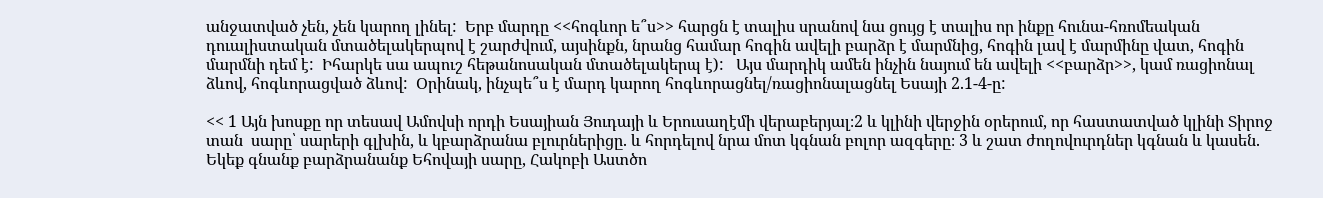անջատված չեն, չեն կարող լինել:  Երբ մարդը <<հոգևոր ե՞ս>> հարցն է տալիս սրանով նա ցույց է տալիս որ ինքը հունա-հռոմեական դուալիստական մտածելակերպով է շարժվում, այսինքն, նրանց համար հոգին ավելի բարձր է մարմնից, հոգին լավ է մարմինը վատ, հոգին մարմնի դեմ է:  Իհարկե սա ապուշ հեթանոսական մտածելակերպ է):   Այս մարդիկ ամեն ինչին նայում են ավելի <<բարձր>>, կամ ռացիոնալ ձևով, հոգևորացված ձևով:  Օրինակ, ինչպե՞ս է մարդ կարող հոգևորացնել/ռացիոնալացնել Եսայի 2.1-4-ը:

<< 1 Այն խոսքը որ տեսավ Ամովսի որդի Եսայիան Յուդայի և Երուսաղէմի վերաբերյալ։2 և կլինի վերջին օրերում, որ հաստատված կլինի Տիրոջ տան  սարը՝ սարերի գլխին, և կբարձրանա բլուրներիցը. և հորդելով նրա մոտ կգնան բոլոր ազգերը։ 3 և շատ ժողովուրդներ կգնան և կասեն.  Եկեք գնանք բարձրանանք Եհովայի սարը, Հակոբի Աստծո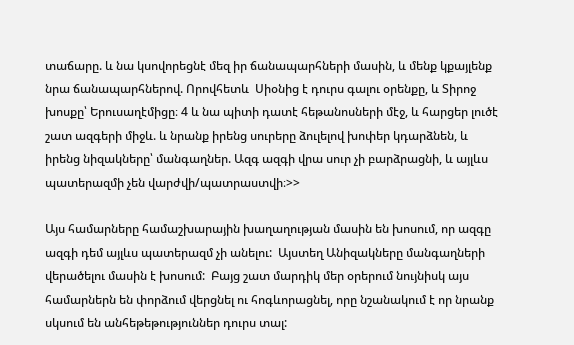տաճարը. և նա կսովորեցնէ մեզ իր ճանապարհների մասին, և մենք կքայլենք նրա ճանապարհներով. Որովհետև  Սիօնից է դուրս գալու օրենքը, և Տիրոջ խոսքը՝ Երուսաղէմիցը։ 4 և նա պիտի դատէ հեթանոսների մէջ, և հարցեր լուծէ շատ ազգերի միջև. և նրանք իրենց սուրերը ձուլելով խոփեր կդարձնեն, և իրենց նիզակները՝ մանգաղներ. Ազգ ազգի վրա սուր չի բարձրացնի, և այլևս պատերազմի չեն վարժվի/պատրաստվի։>>

Այս համարները համաշխարային խաղաղության մասին են խոսում, որ ազգը ազգի դեմ այլևս պատերազմ չի անելու:  Այստեղ Անիզակները մանգաղների վերածելու մասին է խոսում:  Բայց շատ մարդիկ մեր օրերում նույնիսկ այս համարներն են փորձում վերցնել ու հոգևորացնել, որը նշանակում է որ նրանք սկսում են անհեթեթություններ դուրս տալ: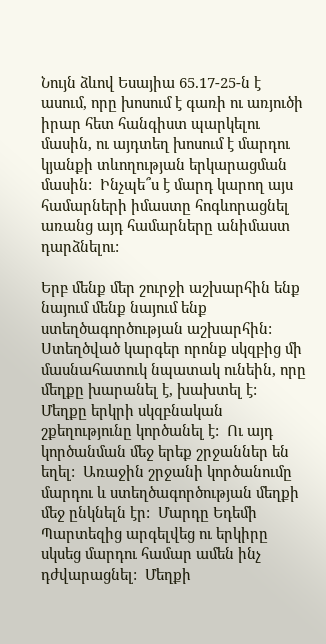Նույն ձևով Եսայիա 65.17-25-ն է ասում, որը խոսում է գառի ու առյուծի իրար հետ հանգիստ պարկելու մասին, ու այդտեղ խոսում է մարդու կյանքի տևողության երկարացման մասին:  Ինչպե՞ս է մարդ կարող այս համարների իմաստը հոգևորացնել առանց այդ համարները անիմաստ դարձնելու:

Երբ մենք մեր շուրջի աշխարհին ենք նայում մենք նայում ենք ստեղծագործության աշխարհին:  Ստեղծված կարգեր որոնք սկզբից մի մասնահատուկ նպատակ ունեին, որը մեղքը խարանել է, խախտել է:  Մեղքը երկրի սկզբնական շքեղությունը կործանել է:  Ու այդ կործանման մեջ երեք շրջաններ են եղել:  Առաջին շրջանի կործանումը մարդու և ստեղծագործության մեղքի մեջ ընկնելն էր:  Մարդը Եդեմի Պարտեզից արգելվեց ու երկիրը սկսեց մարդու համար ամեն ինչ դժվարացնել:  Մեղքի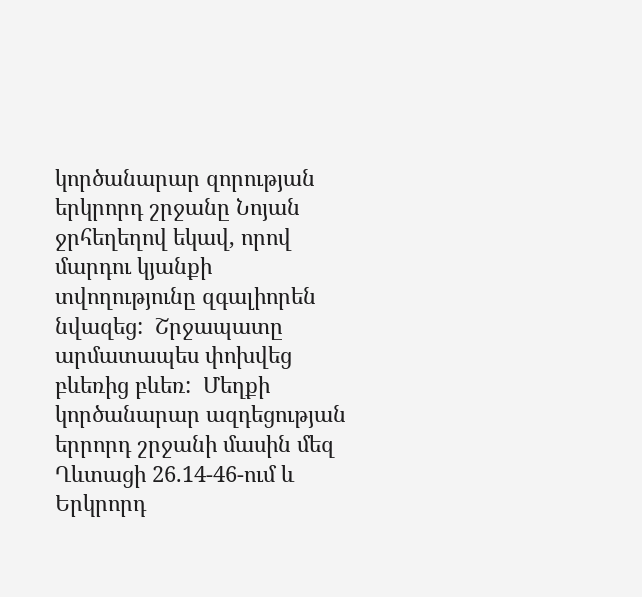կործանարար զորության երկրորդ շրջանը Նոյան ջրհեղեղով եկավ, որով մարդու կյանքի տվողությունը զգալիորեն նվազեց:  Շրջապատը արմատապես փոխվեց բևեռից բևեռ:  Մեղքի կործանարար ազդեցության երրորդ շրջանի մասին մեզ Ղևտացի 26.14-46-ում և Երկրորդ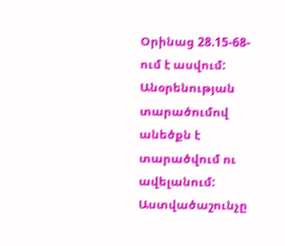Օրինաց 28.15-68-ում է ասվում:  Անօրենության տարածումով անեծքն է տարածվում ու ավելանում:  Աստվածաշունչը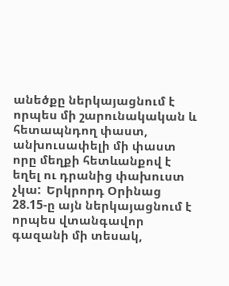անեծքը ներկայացնում է որպես մի շարունակական և հետապնդող փաստ, անխուսափելի մի փաստ որը մեղքի հետևանքով է եղել ու դրանից փախուստ չկա:  Երկրորդ Օրինաց 28.15-ը այն ներկայացնում է որպես վտանգավոր գազանի մի տեսակ,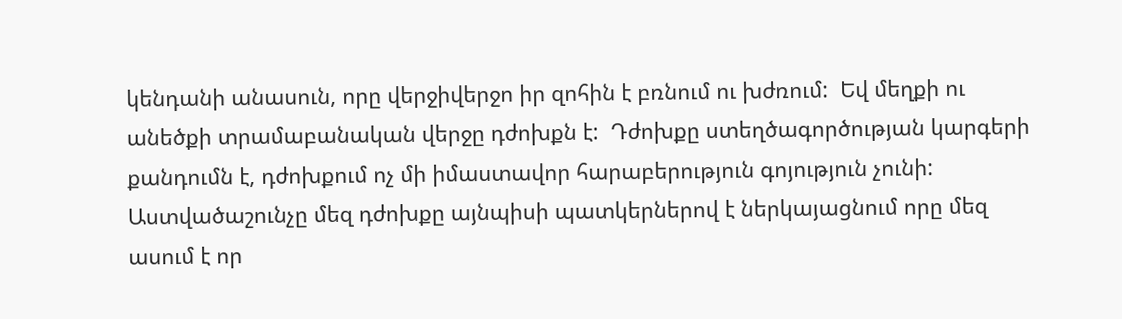կենդանի անասուն, որը վերջիվերջո իր զոհին է բռնում ու խժռում:  Եվ մեղքի ու անեծքի տրամաբանական վերջը դժոխքն է:  Դժոխքը ստեղծագործության կարգերի քանդումն է, դժոխքում ոչ մի իմաստավոր հարաբերություն գոյություն չունի:  Աստվածաշունչը մեզ դժոխքը այնպիսի պատկերներով է ներկայացնում որը մեզ ասում է որ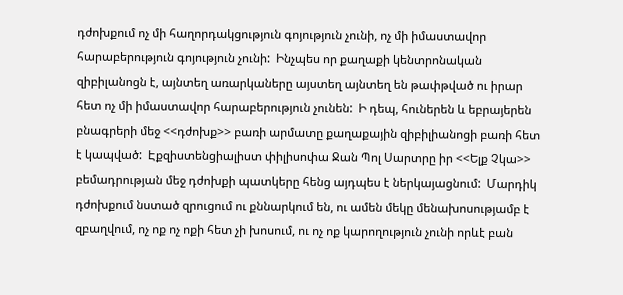դժոխքում ոչ մի հաղորդակցություն գոյություն չունի, ոչ մի իմաստավոր հարաբերություն գոյություն չունի:  Ինչպես որ քաղաքի կենտրոնական զիբիլանոցն է, այնտեղ առարկաները այստեղ այնտեղ են թափթված ու իրար հետ ոչ մի իմաստավոր հարաբերություն չունեն:  Ի դեպ, հուներեն և եբրայերեն բնագրերի մեջ <<դժոխք>> բառի արմատը քաղաքային զիբիլիանոցի բառի հետ է կապված:  Էքզիստենցիալիստ փիլիսոփա Ջան Պոլ Սարտրը իր <<Ելք Չկա>> բեմադրության մեջ դժոխքի պատկերը հենց այդպես է ներկայացնում:  Մարդիկ դժոխքում նստած զրուցում ու քննարկում են, ու ամեն մեկը մենախոսությամբ է զբաղվում, ոչ ոք ոչ ոքի հետ չի խոսում, ու ոչ ոք կարողություն չունի որևէ բան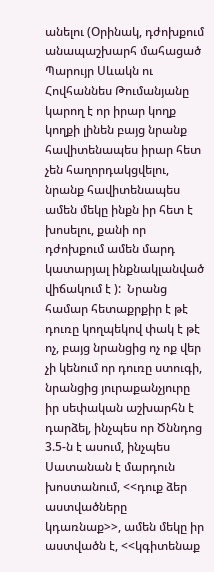անելու (Օրինակ, դժոխքում անապաշխարհ մահացած Պարույր Սևակն ու Հովհաննես Թումանյանը կարող է որ իրար կողք կողքի լինեն բայց նրանք հավիտենապես իրար հետ չեն հաղորդակցվելու, նրանք հավիտենապես ամեն մեկը ինքն իր հետ է խոսելու, քանի որ դժոխքում ամեն մարդ կատարյալ ինքնակլանված վիճակում է ):  Նրանց համար հետաքրքիր է թէ դուռը կողպեկով փակ է թէ ոչ, բայց նրանցից ոչ ոք վեր չի կենում որ դուռը ստուգի, նրանցից յուրաքանչյուրը իր սեփական աշխարհն է դարձել, ինչպես որ Ծննդոց 3.5-ն է ասում, ինչպես Սատանան է մարդուն խոստանում, <<դուք ձեր աստվածները կդառնաք>>, ամեն մեկը իր աստվածն է, <<կգիտենաք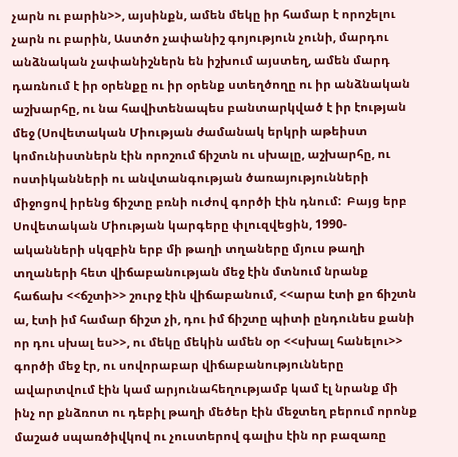չարն ու բարին>>, այսինքն, ամեն մեկը իր համար է որոշելու չարն ու բարին, Աստծո չափանիշ գոյություն չունի, մարդու անձնական չափանիշներն են իշխում այստեղ, ամեն մարդ դառնում է իր օրենքը ու իր օրենք ստեղծողը ու իր անձնական աշխարհը, ու նա հավիտենապես բանտարկված է իր էության մեջ (Սովետական Միության ժամանակ երկրի աթեիստ կոմունիստներն էին որոշում ճիշտն ու սխալը, աշխարհը, ու ոստիկանների ու անվտանգության ծառայությունների միջոցով իրենց ճիշտը բռնի ուժով գործի էին դնում:  Բայց երբ Սովետական Միության կարգերը փլուզվեցին, 1990-ականների սկզբին երբ մի թաղի տղաները մյուս թաղի տղաների հետ վիճաբանության մեջ էին մտնում նրանք հաճախ <<ճշտի>> շուրջ էին վիճաբանում, <<արա էտի քո ճիշտն ա, էտի իմ համար ճիշտ չի, դու իմ ճիշտը պիտի ընդունես քանի որ դու սխալ ես>>, ու մեկը մեկին ամեն օր <<սխալ հանելու>> գործի մեջ էր, ու սովորաբար վիճաբանությունները ավարտվում էին կամ արյունահեղությամբ կամ էլ նրանք մի ինչ որ քնձռոտ ու դեբիլ թաղի մեծեր էին մեջտեղ բերում որոնք մաշած սպառծիվկով ու չուստերով գալիս էին որ բազառը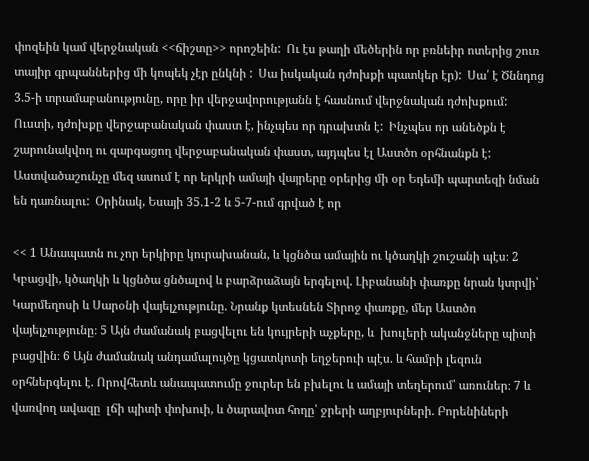փոզեին կամ վերջնական <<ճիշտը>> որոշեին:  Ու էս թաղի մեծերին որ բռնեիր ոտերից շուռ տայիր գրպաններից մի կոպեկ չէր ընկնի :  Սա իսկական դժոխքի պատկեր էր):  Սա՛ է Ծննդոց 3.5-ի տրամաբանությունը, որը իր վերջավորությանն է հասնում վերջնական դժոխքում:  Ուստի, դժոխքը վերջաբանական փաստ է, ինչպես որ դրախտն է:  Ինչպես որ անեծքն է շարունակվող ու զարգացող վերջաբանական փաստ, այդպես էլ Աստծո օրհնանքն է:  Աստվածաշունչը մեզ ասում է որ երկրի ամայի վայրերը օրերից մի օր Եդեմի պարտեզի նման են դառնալու:  Օրինակ, Եսայի 35.1-2 և 5-7-ում գրված է որ

<< 1 Անապատն ու չոր երկիրը կուրախանան, և կցնծա ամային ու կծաղկի շուշանի պէս։ 2 Կբացվի, կծաղկի և կցնծա ցնծալով և բարձրաձայն երգելով. Լիբանանի փառքը նրան կտրվի՝ Կարմեղոսի և Սարօնի վայելչությունը. Նրանք կտեսնեն Տիրոջ փառքը, մեր Աստծո վայելչությունը։ 5 Այն ժամանակ բացվելու են կույրերի աչքերը, և  խուլերի ականջները պիտի բացվին։ 6 Այն ժամանակ անդամալույծը կցատկոտի եղջերուի պէս. և համրի լեզուն օրհներգելու է. Որովհետև անապատումը ջուրեր են բխելու և ամայի տեղերում՝ առուներ։ 7 և վառվող ավազը  լճի պիտի փոխուի, և ծարավոտ հողը՝ ջրերի աղբյուրների. Բորենիների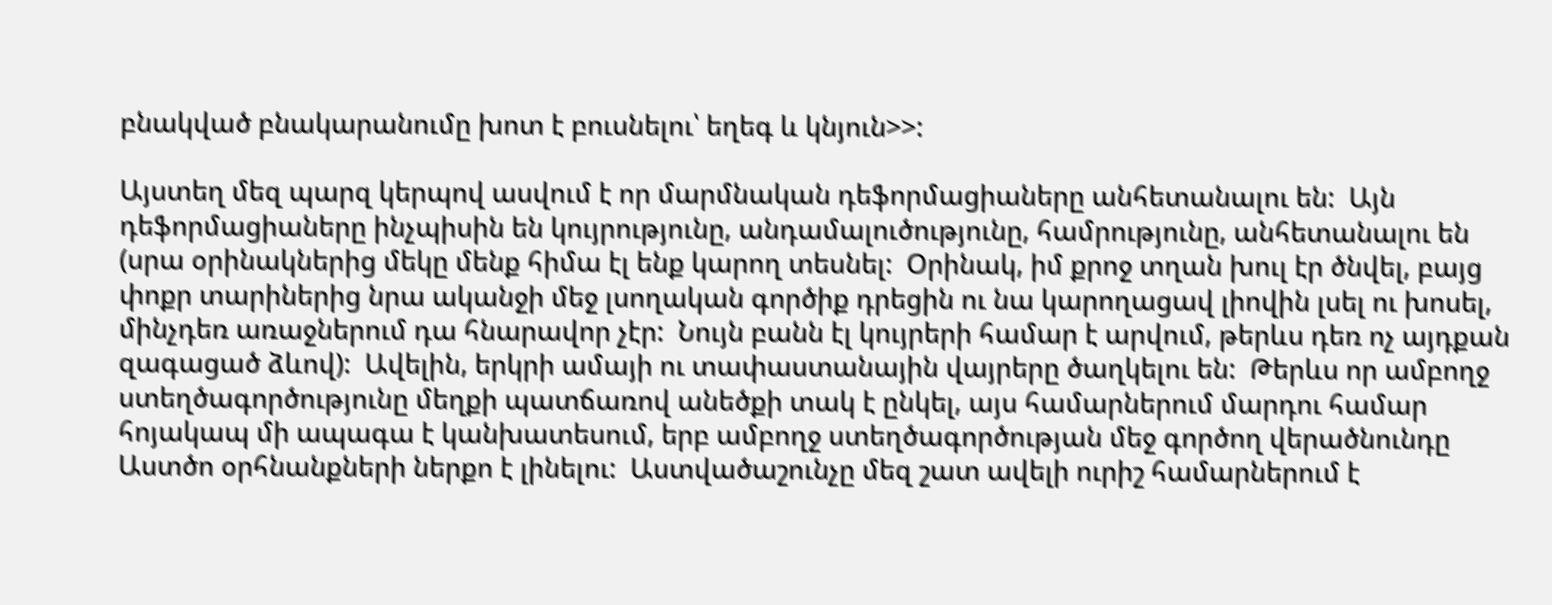բնակված բնակարանումը խոտ է բուսնելու՝ եղեգ և կնյուն>>:

Այստեղ մեզ պարզ կերպով ասվում է որ մարմնական դեֆորմացիաները անհետանալու են:  Այն դեֆորմացիաները ինչպիսին են կույրությունը, անդամալուծությունը, համրությունը, անհետանալու են (սրա օրինակներից մեկը մենք հիմա էլ ենք կարող տեսնել:  Օրինակ, իմ քրոջ տղան խուլ էր ծնվել, բայց փոքր տարիներից նրա ականջի մեջ լսողական գործիք դրեցին ու նա կարողացավ լիովին լսել ու խոսել, մինչդեռ առաջներում դա հնարավոր չէր:  Նույն բանն էլ կույրերի համար է արվում, թերևս դեռ ոչ այդքան զագացած ձևով):  Ավելին, երկրի ամայի ու տափաստանային վայրերը ծաղկելու են:  Թերևս որ ամբողջ ստեղծագործությունը մեղքի պատճառով անեծքի տակ է ընկել, այս համարներում մարդու համար հոյակապ մի ապագա է կանխատեսում, երբ ամբողջ ստեղծագործության մեջ գործող վերածնունդը Աստծո օրհնանքների ներքո է լինելու:  Աստվածաշունչը մեզ շատ ավելի ուրիշ համարներում է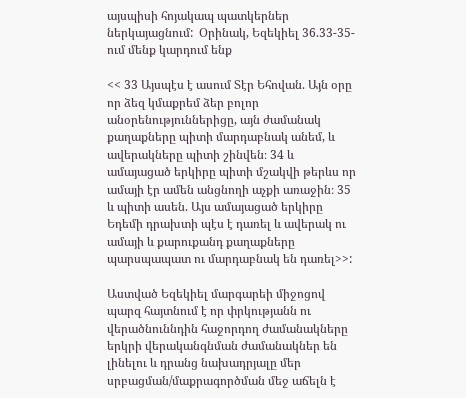այսպիսի հոյակապ պատկերներ ներկայացնում:  Օրինակ, Եզեկիել 36.33-35-ում մենք կարդում ենք

<< 33 Այսպէս է ասում Տէր Եհովան. Այն օրը որ ձեզ կմաքրեմ ձեր բոլոր անօրենություններիցը, այն ժամանակ քաղաքները պիտի մարդաբնակ անեմ, և ավերակները պիտի շինվեն։ 34 և ամայացած երկիրը պիտի մշակվի թերևս որ ամայի էր ամեն անցնողի աչքի առաջին։ 35 և պիտի ասեն. Այս ամայացած երկիրը Եդեմի դրախտի պէս է դառել և ավերակ ու ամայի և քարուքանդ քաղաքները պարսպապատ ու մարդաբնակ են դառել>>:

Աստված Եզեկիել մարգարեի միջոցով պարզ հայտնում է որ փրկությանն ու վերածնուննդին հաջորդող ժամանակները երկրի վերականգնման ժամանակներ են լինելու և դրանց նախադրյալը մեր սրբացման/մաքրագործման մեջ աճելն է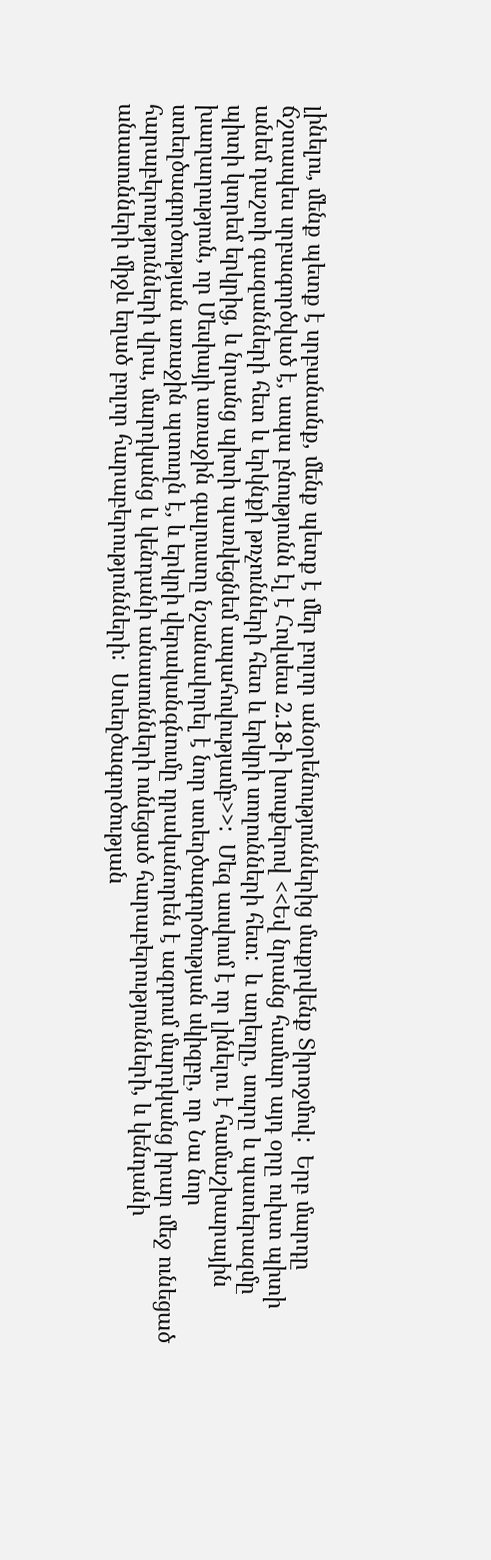լինելու, մենք պետք է սրբանանք, մենք պետք է մեր բոլոր անօրենություններից մաքրվենք Տիրոջմով:  Երբ մարդը ճշտապես սրբագործված է, ապա բնությունն էլ է Հովսեա 2.18-ի խոսքերով <<Եվ նրանց համար այդ օրը ուխտ պիտի անեմ դաշտի գազանների հետ և երկնքի թռչունների հետ և երկրի սողունների հետ:  և աղեղը, սուրը և պատերազմը պիտի կտրեմ երկրից, և նրանց պիտի պառկեցնեմ ապահովությամբ>>:  Մեզ ասվում է որ լինելու է համաշխարային խաղաղություն, որ Մեսիայի առաջին գալուստը նշանավորել է նոր ստեղծագործության սկիզբը, որ Նա նոր ստեղծագործության առաջին պտուղն է, և երկրի վերականգնումը դրականորեն է ազդում մարդկանց իրար մեջ ունեցած հարաբերությունների վրա, մարդկանց և կենդանի անասունների ունեցած հարաբերությունների, և կենդանի անասունների միջև եղած բոլոր հարաբերությունների:  Ստեղծագործության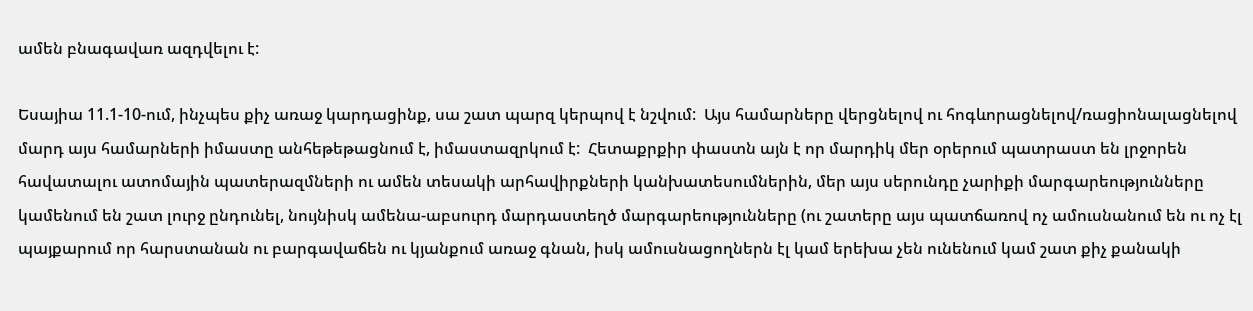ամեն բնագավառ ազդվելու է:

Եսայիա 11.1-10-ում, ինչպես քիչ առաջ կարդացինք, սա շատ պարզ կերպով է նշվում:  Այս համարները վերցնելով ու հոգևորացնելով/ռացիոնալացնելով մարդ այս համարների իմաստը անհեթեթացնում է, իմաստազրկում է:  Հետաքրքիր փաստն այն է որ մարդիկ մեր օրերում պատրաստ են լրջորեն հավատալու ատոմային պատերազմների ու ամեն տեսակի արհավիրքների կանխատեսումներին, մեր այս սերունդը չարիքի մարգարեությունները կամենում են շատ լուրջ ընդունել, նույնիսկ ամենա-աբսուրդ մարդաստեղծ մարգարեությունները (ու շատերը այս պատճառով ոչ ամուսնանում են ու ոչ էլ պայքարում որ հարստանան ու բարգավաճեն ու կյանքում առաջ գնան, իսկ ամուսնացողներն էլ կամ երեխա չեն ունենում կամ շատ քիչ քանակի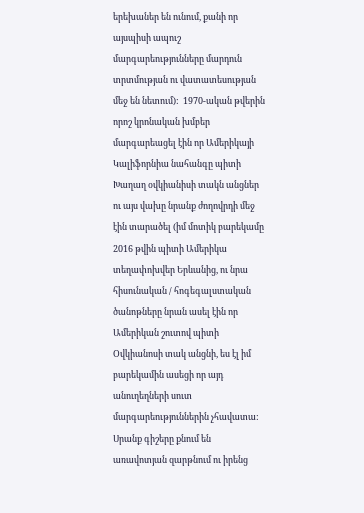երեխաներ են ունում, քանի որ այսպիսի ապուշ մարգարեությունները մարդուն տրտմության ու վատատեսության մեջ են նետում):  1970-ական թվերին որոշ կրոնական խմբեր մարգարեացել էին որ Ամերիկայի Կալիֆորնիա նահանգը պիտի Խաղաղ օվկիանիսի տակն անցներ ու այս վախը նրանք ժողովրդի մեջ էին տարածել (իմ մոտիկ բարեկամը 2016 թվին պիտի Ամերիկա տեղափոխվեր Երևանից, ու նրա հիսունական / հոգեգալստական ծանոթները նրան ասել էին որ Ամերիկան շուտով պիտի Օվկիանոսի տակ անցնի, ես էլ իմ բարեկամին ասեցի որ այդ անուղեղների սուտ մարգարեություններին չհավատա:  Սրանք գիշերը քնում են առավոտյան զարթնում ու իրենց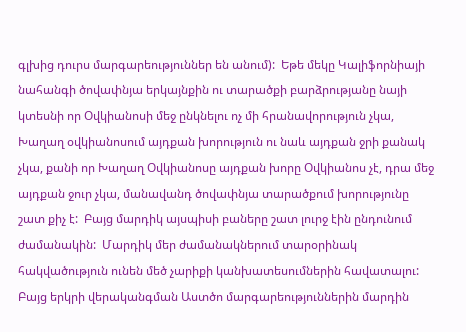գլխից դուրս մարգարեություններ են անում):  Եթե մեկը Կալիֆորնիայի նահանգի ծովափնյա երկայնքին ու տարածքի բարձրությանը նայի կտեսնի որ Օվկիանոսի մեջ ընկնելու ոչ մի հրանավորություն չկա, Խաղաղ օվկիանոսում այդքան խորություն ու նաև այդքան ջրի քանակ չկա, քանի որ Խաղաղ Օվկիանոսը այդքան խորը Օվկիանոս չէ, դրա մեջ այդքան ջուր չկա, մանավանդ ծովափնյա տարածքում խորությունը շատ քիչ է:  Բայց մարդիկ այսպիսի բաները շատ լուրջ էին ընդունում ժամանակին:  Մարդիկ մեր ժամանակներում տարօրինակ հակվածություն ունեն մեծ չարիքի կանխատեսումներին հավատալու:  Բայց երկրի վերականգման Աստծո մարգարեություններին մարդին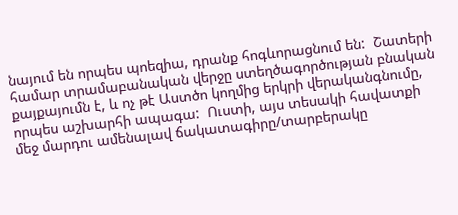նայում են որպես պոեզիա, դրանք հոգևորացնում են:  Շատերի համար տրամաբանական վերջը ստեղծագործության բնական քայքայումն է, և ոչ թէ Աստծո կողմից երկրի վերականգնումը, որպես աշխարհի ապագա:  Ուստի, այս տեսակի հավատքի մեջ մարդու ամենալավ ճակատագիրը/տարբերակը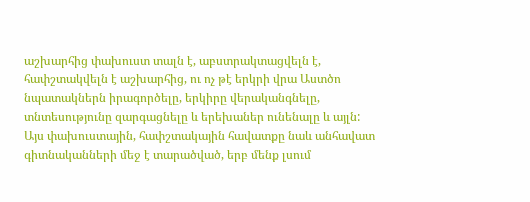աշխարհից փախուստ տալն է, աբստրակտացվելն է, հափշտակվելն է աշխարհից, ու ոչ թէ երկրի վրա Աստծո նպատակներն իրագործելը, երկիրը վերականգնելը, տնտեսությունը զարգացնելը և երեխաներ ունենալը և այլն:  Այս փախուստային, հափշտակային հավատքը նաև անհավատ գիտնականների մեջ է տարածված, երբ մենք լսում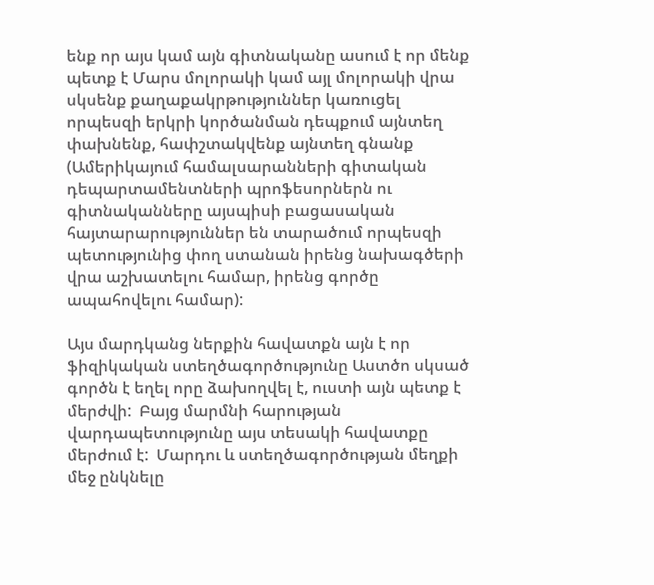ենք որ այս կամ այն գիտնականը ասում է որ մենք պետք է Մարս մոլորակի կամ այլ մոլորակի վրա սկսենք քաղաքակրթություններ կառուցել որպեսզի երկրի կործանման դեպքում այնտեղ փախնենք, հափշտակվենք այնտեղ գնանք (Ամերիկայում համալսարանների գիտական դեպարտամենտների պրոֆեսորներն ու գիտնականները այսպիսի բացասական հայտարարություններ են տարածում որպեսզի պետությունից փող ստանան իրենց նախագծերի վրա աշխատելու համար, իրենց գործը ապահովելու համար):

Այս մարդկանց ներքին հավատքն այն է որ ֆիզիկական ստեղծագործությունը Աստծո սկսած գործն է եղել որը ձախողվել է, ուստի այն պետք է մերժվի:  Բայց մարմնի հարության վարդապետությունը այս տեսակի հավատքը մերժում է:  Մարդու և ստեղծագործության մեղքի մեջ ընկնելը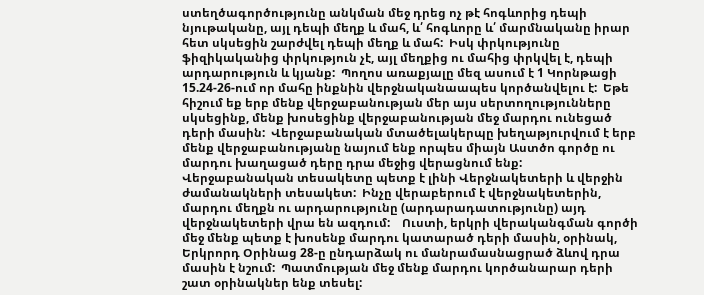ստեղծագործությունը անկման մեջ դրեց ոչ թէ հոգևորից դեպի նյութականը, այլ դեպի մեղք և մահ, և՛ հոգևորը և՛ մարմնականը իրար հետ սկսեցին շարժվել դեպի մեղք և մահ:  Իսկ փրկությունը ֆիզիկականից փրկություն չէ, այլ մեղքից ու մահից փրկվել է, դեպի արդարություն և կյանք:  Պողոս առաքյալը մեզ ասում է 1 Կորնթացի 15.24-26-ում որ մահը ինքնին վերջնականաապես կործանվելու է:  Եթե հիշում եք երբ մենք վերջաբանության մեր այս սերտողությունները սկսեցինք, մենք խոսեցինք վերջաբանության մեջ մարդու ունեցած դերի մասին:  Վերջաբանական մտածելակերպը խեղաթյուրվում է երբ մենք վերջաբանությանը նայում ենք որպես միայն Աստծո գործը ու մարդու խաղացած դերը դրա մեջից վերացնում ենք:  Վերջաբանական տեսակետը պետք է լինի Վերջնակետերի և վերջին ժամանակների տեսակետ:  Ինչը վերաբերում է վերջնակետերին, մարդու մեղքն ու արդարությունը (արդարադատությունը) այդ վերջնակետերի վրա են ազդում:    Ուստի, երկրի վերականգման գործի մեջ մենք պետք է խոսենք մարդու կատարած դերի մասին, օրինակ, Երկրորդ Օրինաց 28-ը ընդարձակ ու մանրամասնացրած ձևով դրա մասին է նշում:  Պատմության մեջ մենք մարդու կործանարար դերի շատ օրինակներ ենք տեսել: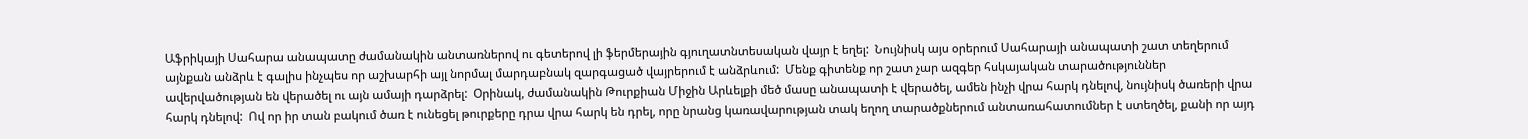Աֆրիկայի Սահարա անապատը ժամանակին անտառներով ու գետերով լի ֆերմերային գյուղատնտեսական վայր է եղել:  Նույնիսկ այս օրերում Սահարայի անապատի շատ տեղերում այնքան անձրև է գալիս ինչպես որ աշխարհի այլ նորմալ մարդաբնակ զարգացած վայրերում է անձրևում:  Մենք գիտենք որ շատ չար ազգեր հսկայական տարածություններ ավերվածության են վերածել ու այն ամայի դարձրել:  Օրինակ, ժամանակին Թուրքիան Միջին Արևելքի մեծ մասը անապատի է վերածել, ամեն ինչի վրա հարկ դնելով, նույնիսկ ծառերի վրա հարկ դնելով:  Ով որ իր տան բակում ծառ է ունեցել թուրքերը դրա վրա հարկ են դրել, որը նրանց կառավարության տակ եղող տարածքներում անտառահատումներ է ստեղծել, քանի որ այդ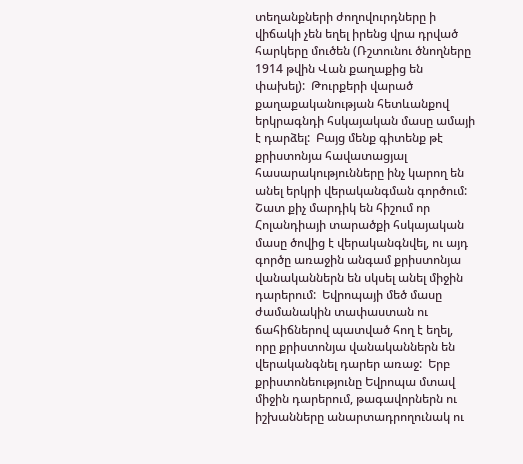տեղանքների ժողովուրդները ի վիճակի չեն եղել իրենց վրա դրված հարկերը մուծեն (Ռշտունու ծնողները 1914 թվին Վան քաղաքից են փախել):  Թուրքերի վարած քաղաքականության հետևանքով երկրագնդի հսկայական մասը ամայի է դարձել:  Բայց մենք գիտենք թէ քրիստոնյա հավատացյալ հասարակությունները ինչ կարող են անել երկրի վերականգման գործում:  Շատ քիչ մարդիկ են հիշում որ Հոլանդիայի տարածքի հսկայական մասը ծովից է վերականգնվել, ու այդ գործը առաջին անգամ քրիստոնյա վանականներն են սկսել անել միջին դարերում:  Եվրոպայի մեծ մասը ժամանակին տափաստան ու ճահիճներով պատված հող է եղել, որը քրիստոնյա վանականներն են վերականգնել դարեր առաջ:  Երբ քրիստոնեությունը Եվրոպա մտավ միջին դարերում, թագավորներն ու իշխանները անարտադրողունակ ու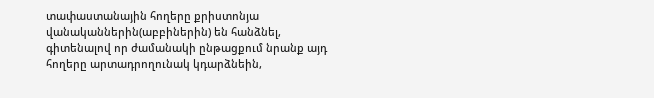տափաստանային հողերը քրիստոնյա վանականներին(աբբիներին) են հանձնել, գիտենալով որ ժամանակի ընթացքում նրանք այդ հողերը արտադրողունակ կդարձնեին,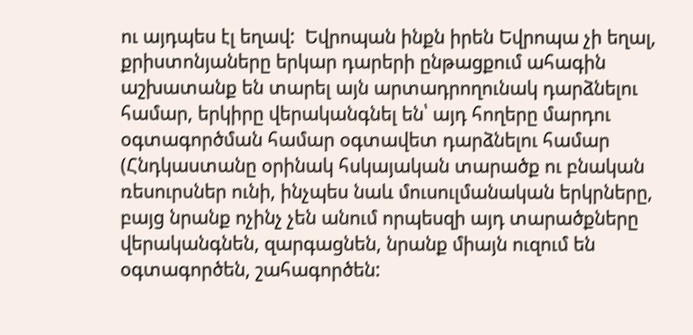ու այդպես էլ եղավ:  Եվրոպան ինքն իրեն Եվրոպա չի եղալ, քրիստոնյաները երկար դարերի ընթացքում ահագին աշխատանք են տարել այն արտադրողունակ դարձնելու համար, երկիրը վերականգնել են՝ այդ հողերը մարդու օգտագործման համար օգտավետ դարձնելու համար (Հնդկաստանը օրինակ հսկայական տարածք ու բնական ռեսուրսներ ունի, ինչպես նաև մուսուլմանական երկրները, բայց նրանք ոչինչ չեն անում որպեսզի այդ տարածքները վերականգնեն, զարգացնեն, նրանք միայն ուզում են օգտագործեն, շահագործեն: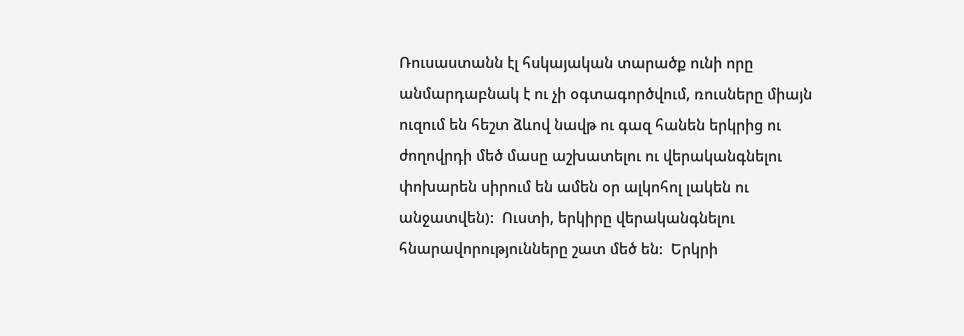Ռուսաստանն էլ հսկայական տարածք ունի որը անմարդաբնակ է ու չի օգտագործվում, ռուսները միայն ուզում են հեշտ ձևով նավթ ու գազ հանեն երկրից ու ժողովրդի մեծ մասը աշխատելու ու վերականգնելու փոխարեն սիրում են ամեն օր ալկոհոլ լակեն ու անջատվեն):  Ուստի, երկիրը վերականգնելու հնարավորությունները շատ մեծ են:  Երկրի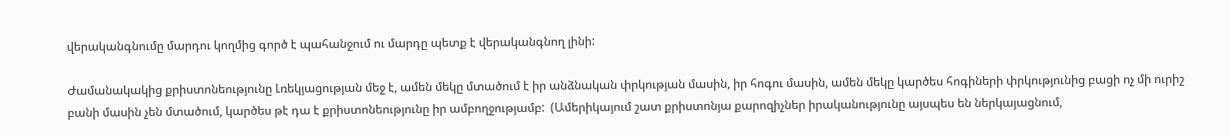վերականգնումը մարդու կողմից գործ է պահանջում ու մարդը պետք է վերականգնող լինի:

Ժամանակակից քրիստոնեությունը Լռեկյացության մեջ է, ամեն մեկը մտածում է իր անձնական փրկության մասին, իր հոգու մասին, ամեն մեկը կարծես հոգիների փրկությունից բացի ոչ մի ուրիշ բանի մասին չեն մտածում, կարծես թէ դա է քրիստոնեությունը իր ամբողջությամբ:  (Ամերիկայում շատ քրիստոնյա քարոզիչներ իրականությունը այսպես են ներկայացնում,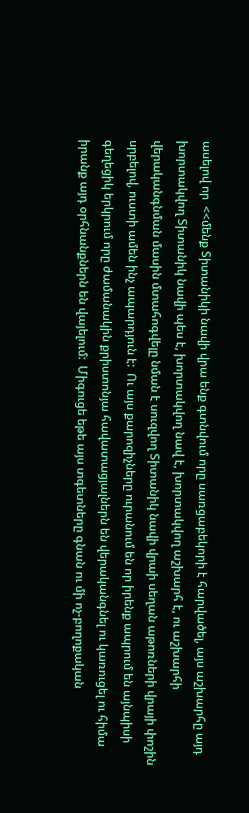ասելով որ  <<մենք Տիտանիկի նավի վրա ենք գտնվում որը սառցաբեկորի է հարվածել, այս աշխարհը այդ խորտակվող Տիտանիկ նավի պես է, խորտակվող նավ է, խորտակվող աշխարհ է, ու աշխարհի վերականգնման մասին մտահոգվելը նման է սուզվող Տիտանիկ նավի վրաի սեղան աթոռների վրայի փոշին սրբելով, ուստի ամեն ինչ ապարդյուն է:  Ու այս քարոզիչները ուրանում են որ իրենք ապրում են այնպիսի գեղեցիկ երկրում որը ժամանակին քրիստոնյա հավատացյալներն են վերականգնել ու կառուցել ու հիմա իրանք այդ օրհնանքներն են վայելում:  Միգուցե եթե այս տգետները գնան ու մի ոչ-բողոքական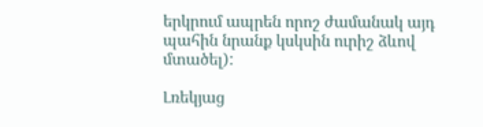երկրում ապրեն որոշ ժամանակ այդ պահին նրանք կսկսին ուրիշ ձևով մտածել):

Լռեկյաց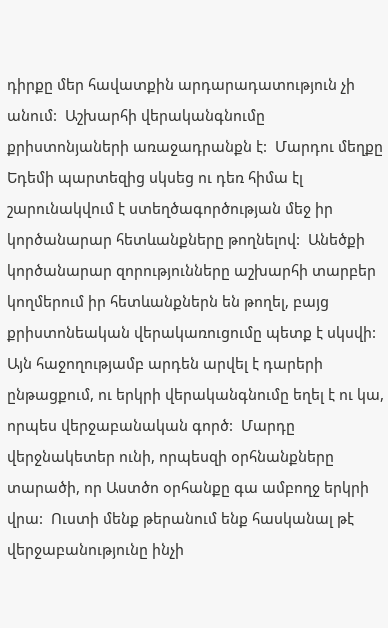դիրքը մեր հավատքին արդարադատություն չի անում:  Աշխարհի վերականգնումը քրիստոնյաների առաջադրանքն է:  Մարդու մեղքը Եդեմի պարտեզից սկսեց ու դեռ հիմա էլ շարունակվում է ստեղծագործության մեջ իր կործանարար հետևանքները թողնելով:  Անեծքի կործանարար զորությունները աշխարհի տարբեր կողմերում իր հետևանքներն են թողել, բայց քրիստոնեական վերակառուցումը պետք է սկսվի:  Այն հաջողությամբ արդեն արվել է դարերի ընթացքում, ու երկրի վերականգնումը եղել է ու կա, որպես վերջաբանական գործ:  Մարդը վերջնակետեր ունի, որպեսզի օրհնանքները տարածի, որ Աստծո օրհանքը գա ամբողջ երկրի վրա:  Ուստի մենք թերանում ենք հասկանալ թէ վերջաբանությունը ինչի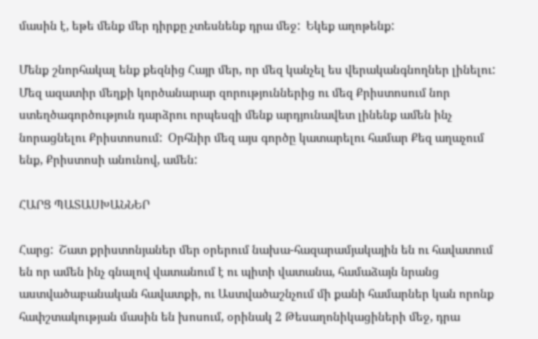մասին է, եթե մենք մեր դիրքը չտեսնենք դրա մեջ:  Եկեք աղոթենք:

Մենք շնորհակալ ենք քեզնից Հայր մեր, որ մեզ կանչել ես վերականգնողներ լինելու:  Մեզ ազատիր մեղքի կործանարար զորություններից ու մեզ Քրիստոսում նոր ստեղծագործություն դարձրու որպեսզի մենք արդյունավետ լինենք ամեն ինչ նորացնելու Քրիստոսում:  Օրհնիր մեզ այս գործը կատարելու համար Քեզ աղաչում ենք, Քրիստոսի անունով, ամեն:

ՀԱՐՑ ՊԱՏԱՍԽԱՆՆԵՐ

Հարց:  Շատ քրիստոնյաներ մեր օրերում նախա-հազարամյակային են ու հավատում են որ ամեն ինչ գնալով վատանում է ու պիտի վատանա, համաձայն նրանց աստվածաբանական հավատքի, ու Աստվածաշնչում մի քանի համարներ կան որոնք հափշտակության մասին են խոսում, օրինակ 2 Թեսաղոնիկացիների մեջ, դրա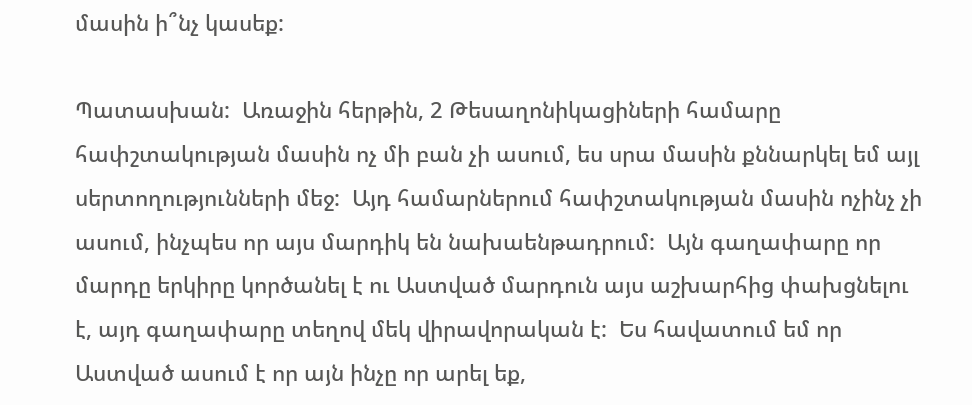մասին ի՞նչ կասեք:

Պատասխան:  Առաջին հերթին, 2 Թեսաղոնիկացիների համարը հափշտակության մասին ոչ մի բան չի ասում, ես սրա մասին քննարկել եմ այլ սերտողությունների մեջ:  Այդ համարներում հափշտակության մասին ոչինչ չի ասում, ինչպես որ այս մարդիկ են նախաենթադրում:  Այն գաղափարը որ մարդը երկիրը կործանել է ու Աստված մարդուն այս աշխարհից փախցնելու է, այդ գաղափարը տեղով մեկ վիրավորական է:  Ես հավատում եմ որ Աստված ասում է որ այն ինչը որ արել եք,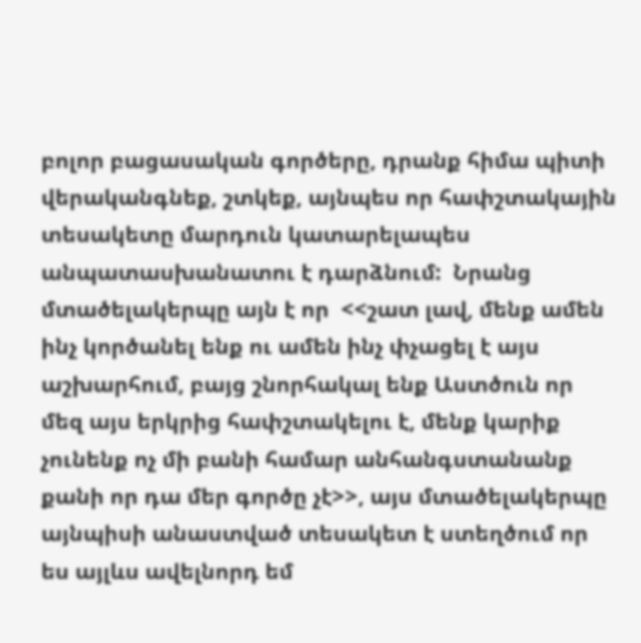բոլոր բացասական գործերը, դրանք հիմա պիտի վերականգնեք, շտկեք, այնպես որ հափշտակային տեսակետը մարդուն կատարելապես անպատասխանատու է դարձնում:  Նրանց մտածելակերպը այն է որ  <<շատ լավ, մենք ամեն ինչ կործանել ենք ու ամեն ինչ փչացել է այս աշխարհում, բայց շնորհակալ ենք Աստծուն որ մեզ այս երկրից հափշտակելու է, մենք կարիք չունենք ոչ մի բանի համար անհանգստանանք քանի որ դա մեր գործը չէ>>, այս մտածելակերպը այնպիսի անաստված տեսակետ է ստեղծում որ ես այլևս ավելնորդ եմ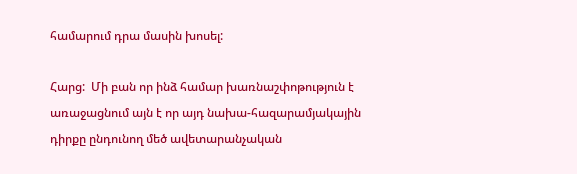համարում դրա մասին խոսել:

Հարց:  Մի բան որ ինձ համար խառնաշփոթություն է առաջացնում այն է որ այդ նախա-հազարամյակային դիրքը ընդունող մեծ ավետարանչական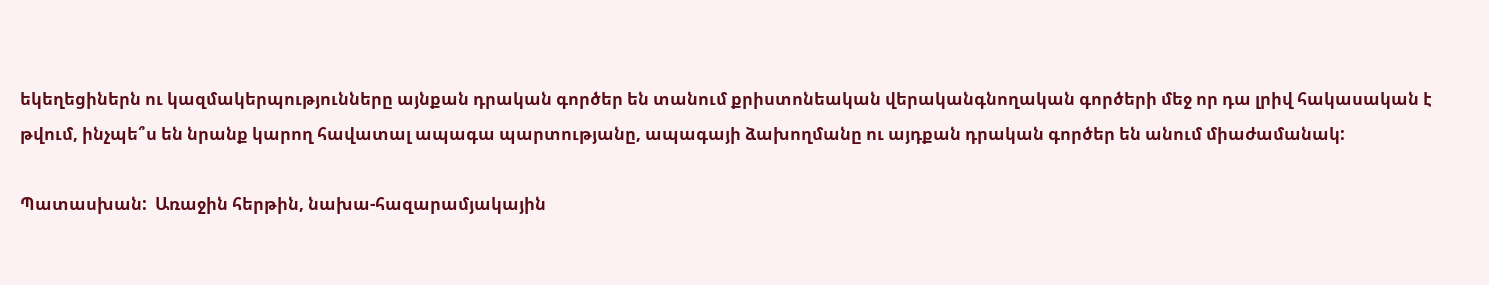եկեղեցիներն ու կազմակերպությունները այնքան դրական գործեր են տանում քրիստոնեական վերականգնողական գործերի մեջ որ դա լրիվ հակասական է թվում, ինչպե՞ս են նրանք կարող հավատալ ապագա պարտությանը, ապագայի ձախողմանը ու այդքան դրական գործեր են անում միաժամանակ:

Պատասխան:  Առաջին հերթին, նախա-հազարամյակային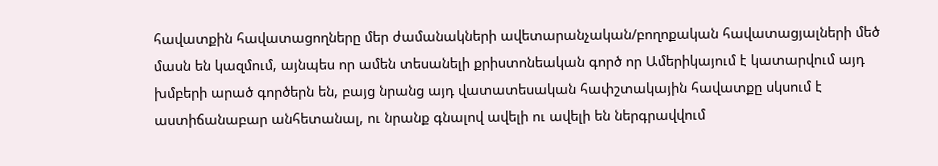հավատքին հավատացողները մեր ժամանակների ավետարանչական/բողոքական հավատացյալների մեծ մասն են կազմում, այնպես որ ամեն տեսանելի քրիստոնեական գործ որ Ամերիկայում է կատարվում այդ խմբերի արած գործերն են, բայց նրանց այդ վատատեսական հափշտակային հավատքը սկսում է աստիճանաբար անհետանալ, ու նրանք գնալով ավելի ու ավելի են ներգրավվում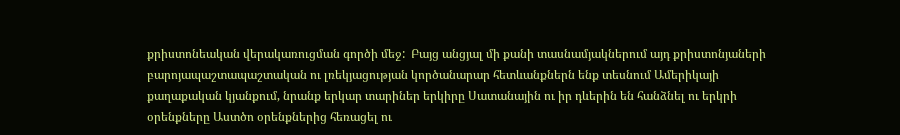քրիստոնեական վերակառուցման գործի մեջ:  Բայց անցյալ մի քանի տասնամյակներում այդ քրիստոնյաների բարոյապաշտապաշտական ու լռեկյացության կործանարար հետևանքներն ենք տեսնում Ամերիկայի քաղաքական կյանքում, նրանք երկար տարիներ երկիրը Սատանային ու իր դևերին են հանձնել ու երկրի օրենքները Աստծո օրենքներից հեռացել ու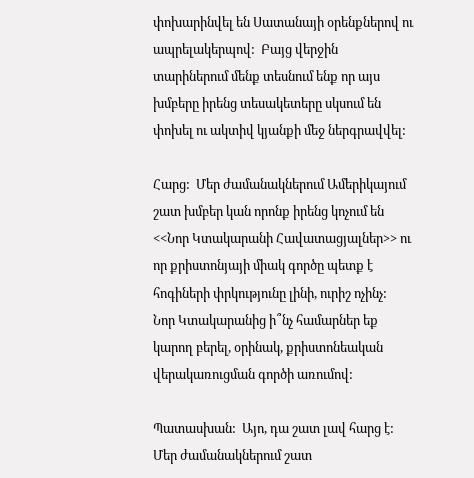փոխարինվել են Սատանայի օրենքներով ու ապրելակերպով:  Բայց վերջին տարիներում մենք տեսնում ենք որ այս խմբերը իրենց տեսակետերը սկսում են փոխել ու ակտիվ կյանքի մեջ ներգրավվել:

Հարց:  Մեր ժամանակներում Ամերիկայում շատ խմբեր կան որոնք իրենց կոչում են <<Նոր Կտակարանի Հավատացյալներ>> ու որ քրիստոնյայի միակ գործը պետք է հոգիների փրկությունը լինի, ուրիշ ոչինչ:  Նոր Կտակարանից ի՞նչ համարներ եք կարող բերել, օրինակ, քրիստոնեական վերակառուցման գործի առումով:

Պատասխան:  Այո, դա շատ լավ հարց է:  Մեր ժամանակներում շատ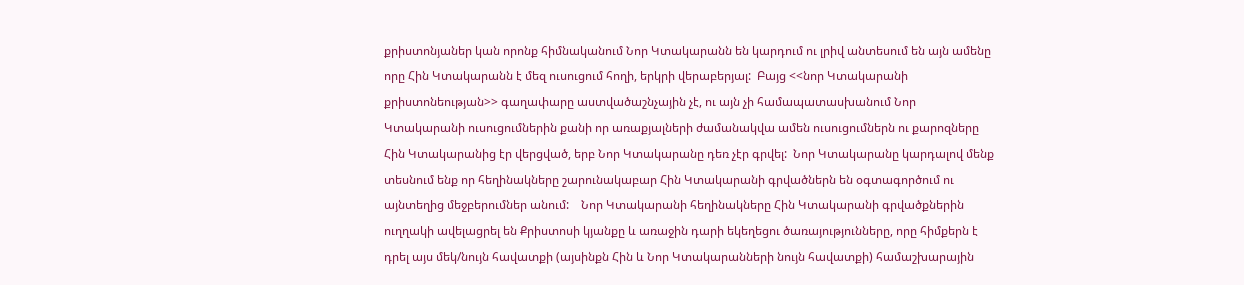քրիստոնյաներ կան որոնք հիմնականում Նոր Կտակարանն են կարդում ու լրիվ անտեսում են այն ամենը որը Հին Կտակարանն է մեզ ուսուցում հողի, երկրի վերաբերյալ:  Բայց <<նոր Կտակարանի քրիստոնեության>> գաղափարը աստվածաշնչային չէ, ու այն չի համապատասխանում Նոր Կտակարանի ուսուցումներին քանի որ առաքյալների ժամանակվա ամեն ուսուցումներն ու քարոզները Հին Կտակարանից էր վերցված, երբ Նոր Կտակարանը դեռ չէր գրվել:  Նոր Կտակարանը կարդալով մենք տեսնում ենք որ հեղինակները շարունակաբար Հին Կտակարանի գրվածներն են օգտագործում ու այնտեղից մեջբերումներ անում:    Նոր Կտակարանի հեղինակները Հին Կտակարանի գրվածքներին ուղղակի ավելացրել են Քրիստոսի կյանքը և առաջին դարի եկեղեցու ծառայությունները, որը հիմքերն է դրել այս մեկ/նույն հավատքի (այսինքն Հին և Նոր Կտակարանների նույն հավատքի) համաշխարային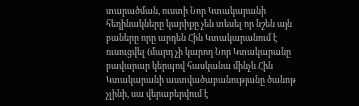տարածման, ուստի Նոր Կտակարանի հեղինակները կարիքը չեն տեսել որ նշեն այն բաները որը արդեն Հին Կտակարանում է ուսուցվել (մարդ չի կարող Նոր Կտակարանը բավարար կերպով հասկանա մինչև Հին Կտակարանի աստվածաբանությանը ծանոթ չլինի, սա վերաբերվում է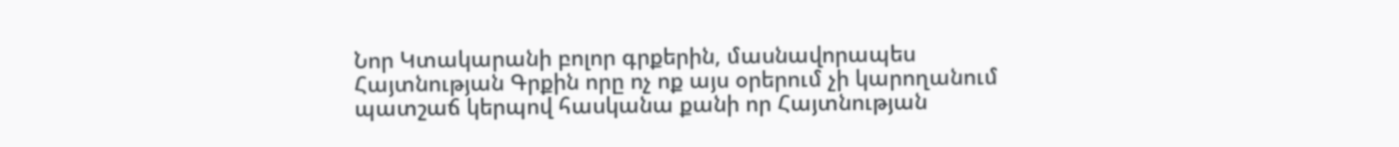Նոր Կտակարանի բոլոր գրքերին, մասնավորապես Հայտնության Գրքին որը ոչ ոք այս օրերում չի կարողանում պատշաճ կերպով հասկանա քանի որ Հայտնության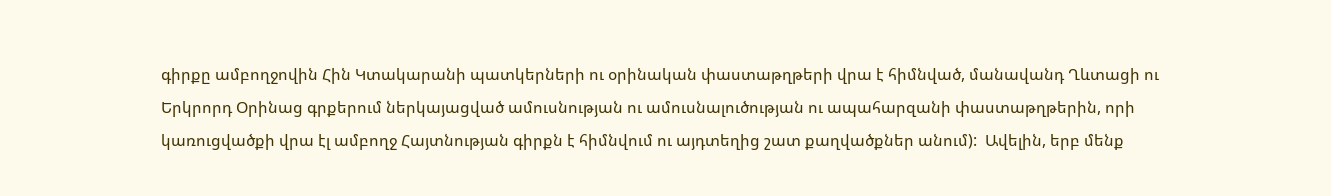գիրքը ամբողջովին Հին Կտակարանի պատկերների ու օրինական փաստաթղթերի վրա է հիմնված, մանավանդ Ղևտացի ու Երկրորդ Օրինաց գրքերում ներկայացված ամուսնության ու ամուսնալուծության ու ապահարզանի փաստաթղթերին, որի կառուցվածքի վրա էլ ամբողջ Հայտնության գիրքն է հիմնվում ու այդտեղից շատ քաղվածքներ անում):  Ավելին, երբ մենք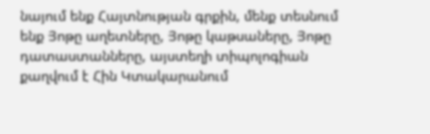նայում ենք Հայտնության գրքին, մենք տեսնում ենք Յոթը աղետները, Յոթը կաթսաները, Յոթը դատաստանները, այստեղի տիպոլոգիան քաղվում է Հին Կտակարանում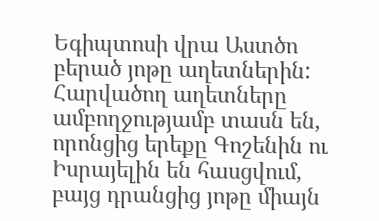Եգիպտոսի վրա Աստծո բերած յոթը աղետներին:  Հարվածող աղետները ամբողջությամբ տասն են, որոնցից երեքը Գոշենին ու Իսրայելին են հասցվում, բայց դրանցից յոթը միայն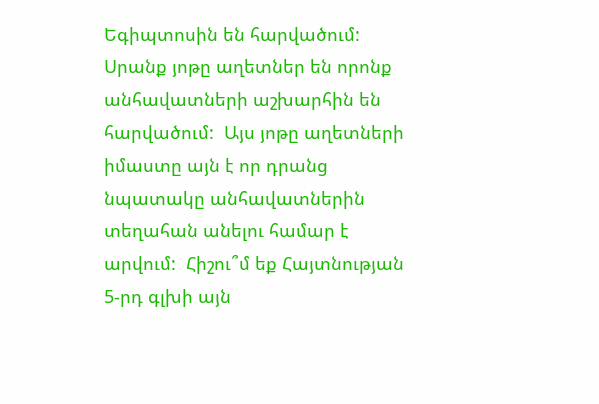Եգիպտոսին են հարվածում:  Սրանք յոթը աղետներ են որոնք անհավատների աշխարհին են հարվածում:  Այս յոթը աղետների իմաստը այն է որ դրանց նպատակը անհավատներին տեղահան անելու համար է արվում:  Հիշու՞մ եք Հայտնության 5-րդ գլխի այն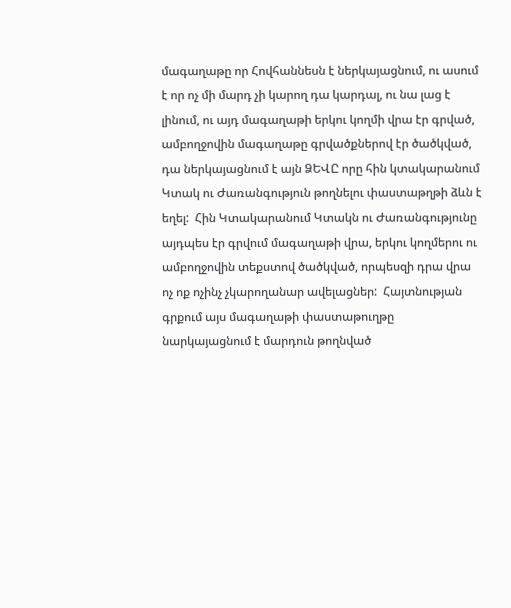մագաղաթը որ Հովհաննեսն է ներկայացնում, ու ասում է որ ոչ մի մարդ չի կարող դա կարդալ, ու նա լաց է լինում, ու այդ մագաղաթի երկու կողմի վրա էր գրված, ամբողջովին մագաղաթը գրվածքներով էր ծածկված, դա ներկայացնում է այն ՁԵՎԸ որը հին կտակարանում Կտակ ու Ժառանգություն թողնելու փաստաթղթի ձևն է եղել:  Հին Կտակարանում Կտակն ու Ժառանգությունը այդպես էր գրվում մագաղաթի վրա, երկու կողմերու ու ամբողջովին տեքստով ծածկված, որպեսզի դրա վրա ոչ ոք ոչինչ չկարողանար ավելացներ:  Հայտնության գրքում այս մագաղաթի փաստաթուղթը նարկայացնում է մարդուն թողնված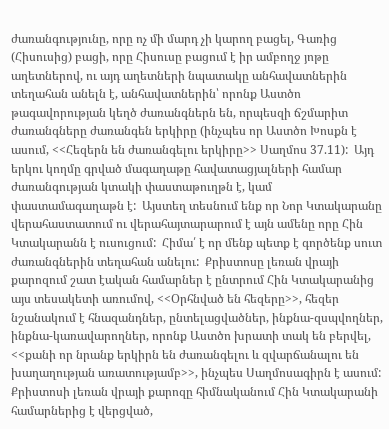ժառանգությունը, որը ոչ մի մարդ չի կարող բացել, Գառից (Հիսուսից) բացի, որը Հիսուսը բացում է իր ամբողջ յոթը աղետներով, ու այդ աղետների նպատակը անհավատներին տեղահան անելն է, անհավատներին՝ որոնք Աստծո թագավորության կեղծ ժառանգներն են, որպեսզի ճշմարիտ ժառանգները ժառանգեն երկիրը (ինչպես որ Աստծո Խոսքն է ասում, <<Հեզերն են ժառանգելու երկիրը>> Սաղմոս 37.11):  Այդ երկու կողմը գրված մագաղաթը հավատացյալների համար ժառանգության կտակի փաստաթուղթն է, կամ փաստամագաղաթն է:  Այստեղ տեսնում ենք որ Նոր Կտակարանը վերահաստատում ու վերահայտարարում է այն ամենը որը Հին Կտակարանն է ուսուցում:  Հիմա՛ է որ մենք պետք է գործենք սուտ ժառանգներին տեղահան անելու:  Քրիստոսը լեռան վրայի քարոզում շատ էական համարներ է ընտրում Հին Կտակարանից այս տեսակետի առումով, <<Օրհնված են հեզերը>>, հեզեր նշանակում է հնազանդներ, ընտելացվածներ, ինքնա-զսպվողներ, ինքնա-կառավարողներ, որոնք Աստծո խրատի տակ են բերվել, <<քանի որ նրանք երկիրն են ժառանգելու և զվարճանալու են խաղաղության առատությամբ>>, ինչպես Սաղմոսագիրն է ասում:  Քրիստոսի լեռան վրայի քարոզը հիմնականում Հին Կտակարանի համարներից է վերցված,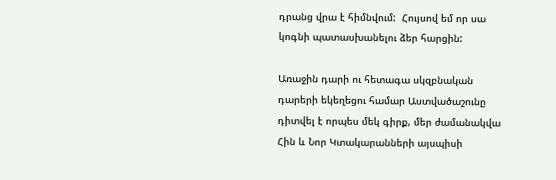դրանց վրա է հիմնվում:  Հույսով եմ որ սա կոգնի պատասխանելու ձեր հարցին:

Առաջին դարի ու հետագա սկզբնական դարերի եկեղեցու համար Աստվածաշունը դիտվել է որպես մեկ գիրք, մեր ժամանակվա Հին և Նոր Կտակարանների այսպիսի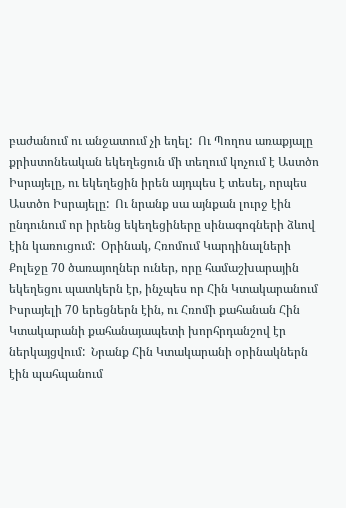բաժանում ու անջատում չի եղել:  Ու Պողոս առաքյալը քրիստոնեական եկեղեցուն մի տեղում կոչում է Աստծո Իսրայելը, ու եկեղեցին իրեն այդպես է տեսել, որպես Աստծո Իսրայելը:  Ու նրանք սա այնքան լուրջ էին ընդունում որ իրենց եկեղեցիները սինագոգների ձևով էին կառուցում:  Օրինակ, Հռոմում Կարդինալների Քոլեջը 70 ծառայողներ ուներ, որը համաշխարային եկեղեցու պատկերն էր, ինչպես որ Հին Կտակարանում Իսրայելի 70 երեցներն էին, ու Հռոմի քահանան Հին Կտակարանի քահանայապետի խորհրդանշով էր ներկայցվում:  Նրանք Հին Կտակարանի օրինակներն էին պահպանում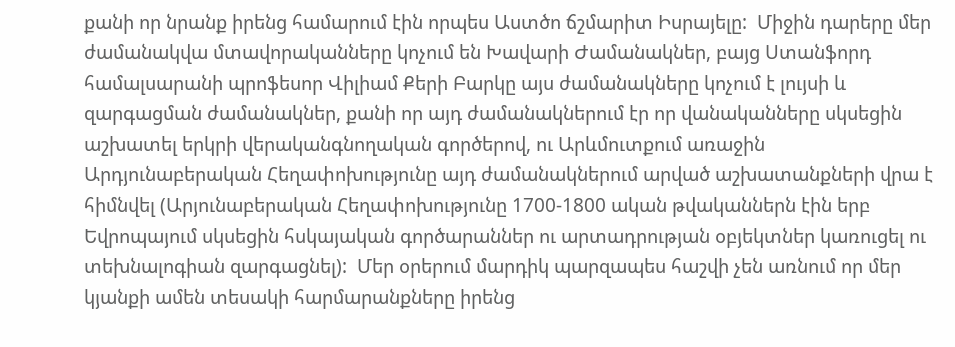քանի որ նրանք իրենց համարում էին որպես Աստծո ճշմարիտ Իսրայելը:  Միջին դարերը մեր ժամանակվա մտավորականները կոչում են Խավարի Ժամանակներ, բայց Ստանֆորդ համալսարանի պրոֆեսոր Վիլիամ Քերի Բարկը այս ժամանակները կոչում է լույսի և զարգացման ժամանակներ, քանի որ այդ ժամանակներում էր որ վանականները սկսեցին աշխատել երկրի վերականգնողական գործերով, ու Արևմուտքում առաջին Արդյունաբերական Հեղափոխությունը այդ ժամանակներում արված աշխատանքների վրա է հիմնվել (Արյունաբերական Հեղափոխությունը 1700-1800 ական թվականներն էին երբ Եվրոպայում սկսեցին հսկայական գործարաններ ու արտադրության օբյեկտներ կառուցել ու տեխնալոգիան զարգացնել):  Մեր օրերում մարդիկ պարզապես հաշվի չեն առնում որ մեր կյանքի ամեն տեսակի հարմարանքները իրենց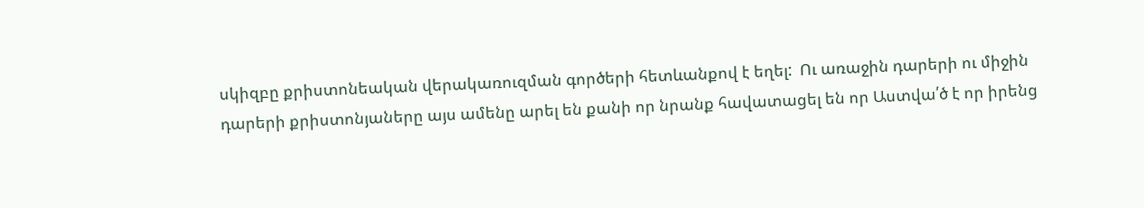սկիզբը քրիստոնեական վերակառուզման գործերի հետևանքով է եղել:  Ու առաջին դարերի ու միջին դարերի քրիստոնյաները այս ամենը արել են քանի որ նրանք հավատացել են որ Աստվա՛ծ է որ իրենց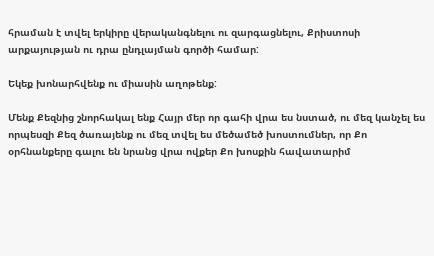հրաման է տվել երկիրը վերականգնելու ու զարգացնելու, Քրիստոսի արքայության ու դրա ընդլայման գործի համար:

Եկեք խոնարհվենք ու միասին աղոթենք:

Մենք Քեզնից շնորհակալ ենք Հայր մեր որ գահի վրա ես նստած, ու մեզ կանչել ես որպեսզի Քեզ ծառայենք ու մեզ տվել ես մեծամեծ խոստումներ, որ Քո օրհնանքերը գալու են նրանց վրա ովքեր Քո խոսքին հավատարիմ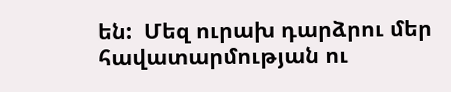են:  Մեզ ուրախ դարձրու մեր հավատարմության ու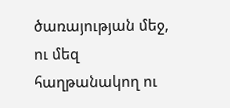ծառայության մեջ, ու մեզ հաղթանակող ու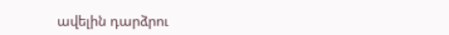ավելին դարձրու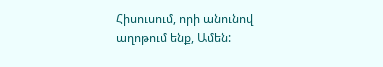Հիսուսում, որի անունով աղոթում ենք, Ամեն: